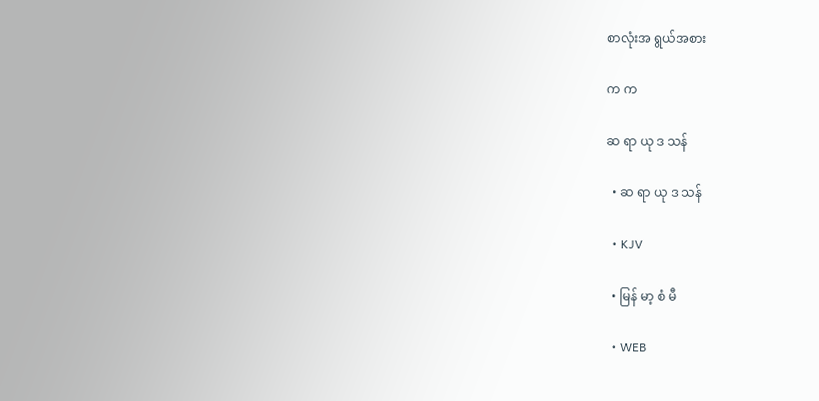စာလုံးအ ရွယ်အစား

က က

ဆ ရာ ယု ဒ သန်

  • ဆ ရာ ယု ဒ သန်

  • KJV

  • မြန် မာ့ စံ မီ

  • WEB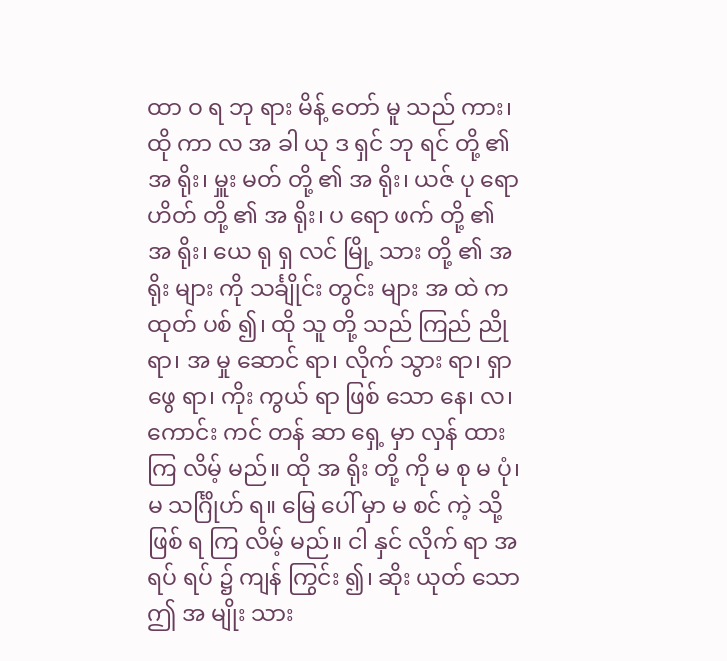ထာ ဝ ရ ဘု ရား မိန့် တော် မူ သည် ကား၊ ထို ကာ လ အ ခါ ယု ဒ ရှင် ဘု ရင် တို့ ၏ အ ရိုး၊ မှူး မတ် တို့ ၏ အ ရိုး၊ ယဇ် ပု ရော ဟိတ် တို့ ၏ အ ရိုး၊ ပ ရော ဖက် တို့ ၏ အ ရိုး၊ ယေ ရု ရှ လင် မြို့ သား တို့ ၏ အ ရိုး များ ကို သင်္ချိုင်း တွင်း များ အ ထဲ က ထုတ် ပစ် ၍၊ ထို သူ တို့ သည် ကြည် ညို ရာ၊ အ မှု ဆောင် ရာ၊ လိုက် သွား ရာ၊ ရှာ ဖွေ ရာ၊ ကိုး ကွယ် ရာ ဖြစ် သော နေ၊ လ၊ ကောင်း ကင် တန် ဆာ ရှေ့ မှာ လှန် ထား ကြ လိမ့် မည်။ ထို အ ရိုး တို့ ကို မ စု မ ပုံ၊ မ သင်္ဂြိုဟ် ရ။ မြေ ပေါ် မှာ မ စင် ကဲ့ သို့ ဖြစ် ရ ကြ လိမ့် မည်။ ငါ နှင် လိုက် ရာ အ ရပ် ရပ် ၌ ကျန် ကြွင်း ၍၊ ဆိုး ယုတ် သော ဤ အ မျိုး သား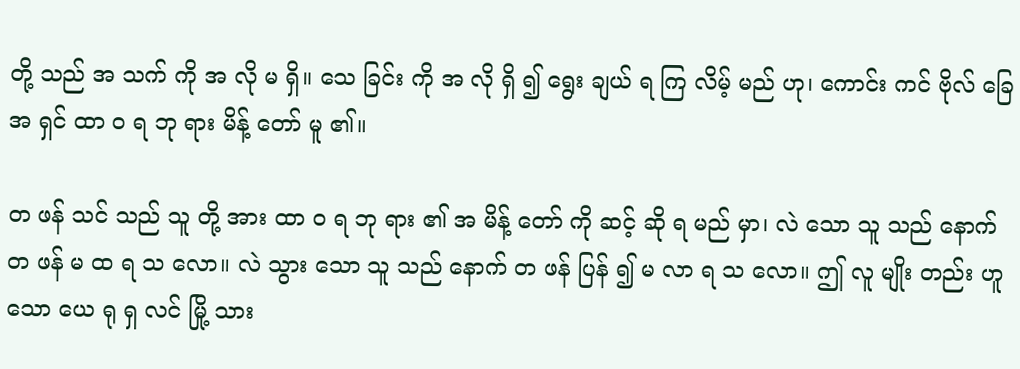တို့ သည် အ သက် ကို အ လို မ ရှိ။ သေ ခြင်း ကို အ လို ရှိ ၍ ရွေး ချယ် ရ ကြ လိမ့် မည် ဟု၊ ကောင်း ကင် ဗိုလ် ခြေ အ ရှင် ထာ ဝ ရ ဘု ရား မိန့် တော် မူ ၏။

တ ဖန် သင် သည် သူ တို့ အား ထာ ဝ ရ ဘု ရား ၏ အ မိန့် တော် ကို ဆင့် ဆို ရ မည် မှာ၊ လဲ သော သူ သည် နောက် တ ဖန် မ ထ ရ သ လော။ လဲ သွား သော သူ သည် နောက် တ ဖန် ပြန် ၍ မ လာ ရ သ လော။ ဤ လူ မျိုး တည်း ဟူ သော ယေ ရု ရှ လင် မြို့ သား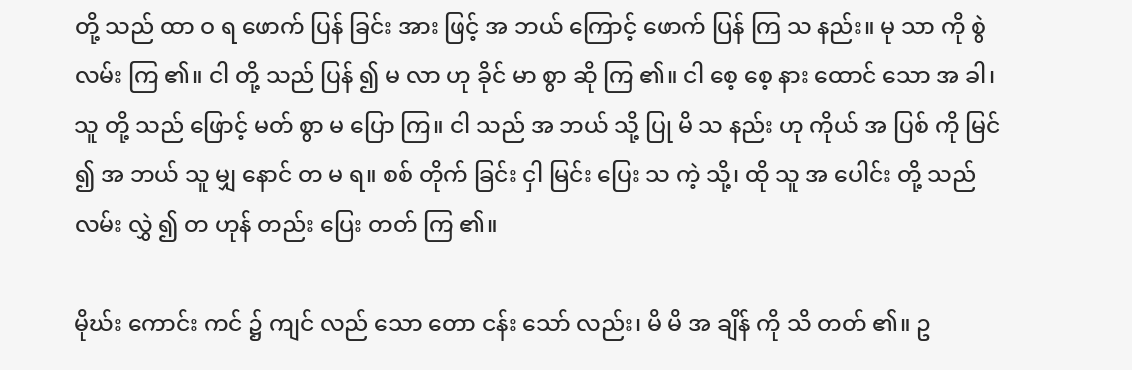တို့ သည် ထာ ဝ ရ ဖောက် ပြန် ခြင်း အား ဖြင့် အ ဘယ် ကြောင့် ဖောက် ပြန် ကြ သ နည်း။ မု သာ ကို စွဲ လမ်း ကြ ၏။ ငါ တို့ သည် ပြန် ၍ မ လာ ဟု ခိုင် မာ စွာ ဆို ကြ ၏။ ငါ စေ့ စေ့ နား ထောင် သော အ ခါ၊ သူ တို့ သည် ဖြောင့် မတ် စွာ မ ပြော ကြ။ ငါ သည် အ ဘယ် သို့ ပြု မိ သ နည်း ဟု ကိုယ် အ ပြစ် ကို မြင် ၍ အ ဘယ် သူ မျှ နောင် တ မ ရ။ စစ် တိုက် ခြင်း ငှါ မြင်း ပြေး သ ကဲ့ သို့၊ ထို သူ အ ပေါင်း တို့ သည် လမ်း လွှဲ ၍ တ ဟုန် တည်း ပြေး တတ် ကြ ၏။

မိုဃ်း ကောင်း ကင် ၌ ကျင် လည် သော တော ငန်း သော် လည်း၊ မိ မိ အ ချိန် ကို သိ တတ် ၏။ ဥ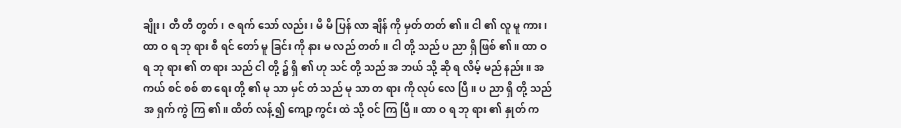ချိုး၊ တီ တီ တွတ်၊ ဇ ရက် သော် လည်း၊ မိ မိ ပြန် လာ ချိန် ကို မှတ် တတ် ၏။ ငါ ၏ လူ မူ ကား၊ ထာ ဝ ရ ဘု ရား စီ ရင် တော် မူ ခြင်း ကို နား မ လည် တတ်။ ငါ တို့ သည် ပ ညာ ရှိ ဖြစ် ၏။ ထာ ဝ ရ ဘု ရား ၏ တ ရား သည် ငါ တို့ ၌ ရှိ ၏ ဟု သင် တို့ သည် အ ဘယ် သို့ ဆို ရ လိမ့် မည် နည်း။ အ ကယ် စင် စစ် စာ ရေး တို့ ၏ မု သာ မှင် တံ သည် မု သာ တ ရား ကို လုပ် လေ ပြီ။ ပ ညာ ရှိ တို့ သည် အ ရှက် ကွဲ ကြ ၏။ ထိတ် လန့် ၍ ကျော့ ကွင်း ထဲ သို့ ဝင် ကြ ပြီ။ ထာ ဝ ရ ဘု ရား ၏ နှုတ် က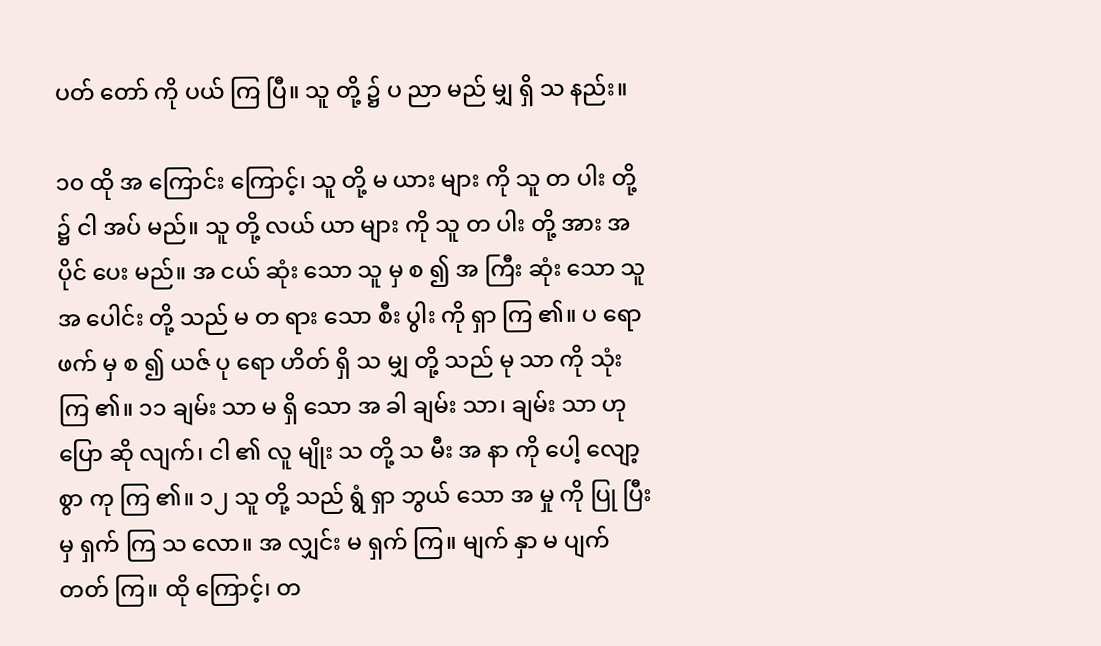ပတ် တော် ကို ပယ် ကြ ပြီ။ သူ တို့ ၌ ပ ညာ မည် မျှ ရှိ သ နည်း။

၁၀ ထို အ ကြောင်း ကြောင့်၊ သူ တို့ မ ယား များ ကို သူ တ ပါး တို့ ၌ ငါ အပ် မည်။ သူ တို့ လယ် ယာ များ ကို သူ တ ပါး တို့ အား အ ပိုင် ပေး မည်။ အ ငယ် ဆုံး သော သူ မှ စ ၍ အ ကြီး ဆုံး သော သူ အ ပေါင်း တို့ သည် မ တ ရား သော စီး ပွါး ကို ရှာ ကြ ၏။ ပ ရော ဖက် မှ စ ၍ ယဇ် ပု ရော ဟိတ် ရှိ သ မျှ တို့ သည် မု သာ ကို သုံး ကြ ၏။ ၁၁ ချမ်း သာ မ ရှိ သော အ ခါ ချမ်း သာ၊ ချမ်း သာ ဟု ပြော ဆို လျက်၊ ငါ ၏ လူ မျိုး သ တို့ သ မီး အ နာ ကို ပေါ့ လျော့ စွာ ကု ကြ ၏။ ၁၂ သူ တို့ သည် ရွံ ရှာ ဘွယ် သော အ မှု ကို ပြု ပြီး မှ ရှက် ကြ သ လော။ အ လျှင်း မ ရှက် ကြ။ မျက် နှာ မ ပျက် တတ် ကြ။ ထို ကြောင့်၊ တ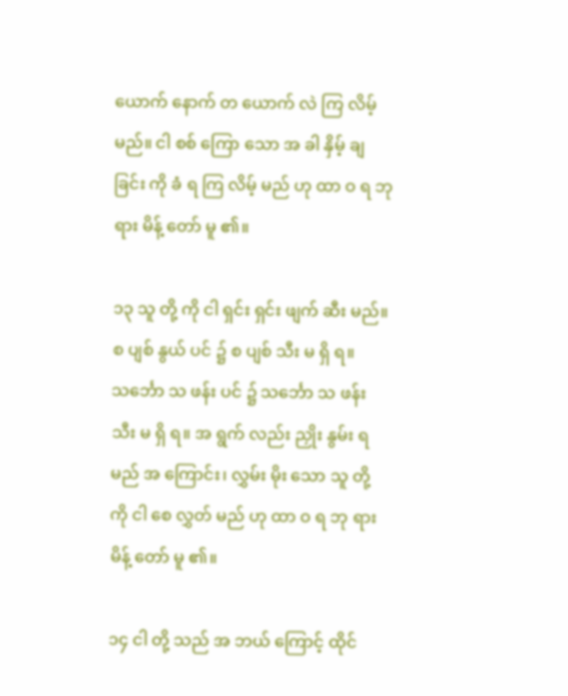ယောက် နောက် တ ယောက် လဲ ကြ လိမ့် မည်။ ငါ စစ် ကြော သော အ ခါ နှိမ့် ချ ခြင်း ကို ခံ ရ ကြ လိမ့် မည် ဟု ထာ ဝ ရ ဘု ရား မိန့် တော် မူ ၏။

၁၃ သူ တို့ ကို ငါ ရှင်း ရှင်း ဖျက် ဆီး မည်။ စ ပျစ် နွယ် ပင် ၌ စ ပျစ် သီး မ ရှိ ရ။ သင်္ဘော သ ဖန်း ပင် ၌ သင်္ဘော သ ဖန်း သီး မ ရှိ ရ။ အ ရွက် လည်း ညှိုး နွမ်း ရ မည် အ ကြောင်း၊ လွှမ်း မိုး သော သူ တို့ ကို ငါ စေ လွှတ် မည် ဟု ထာ ဝ ရ ဘု ရား မိန့် တော် မူ ၏။

၁၄ ငါ တို့ သည် အ ဘယ် ကြောင့် ထိုင်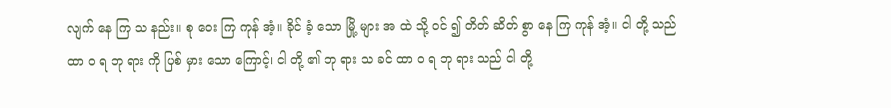လျက် နေ ကြ သ နည်း။ စု ဝေး ကြ ကုန် အံ့။ ခိုင် ခံ့ သော မြို့ များ အ ထဲ သို့ ဝင် ၍ တိတ် ဆိတ် စွာ နေ ကြ ကုန် အံ့။ ငါ တို့ သည် ထာ ဝ ရ ဘု ရား ကို ပြစ် မှား သော ကြောင့်၊ ငါ တို့ ၏ ဘု ရား သ ခင် ထာ ဝ ရ ဘု ရား သည် ငါ တို့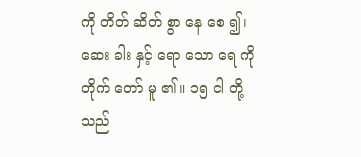ကို တိတ် ဆိတ် စွာ နေ စေ ၍၊ ဆေး ခါး နှင့် ရော သော ရေ ကို တိုက် တော် မူ ၏။ ၁၅ ငါ တို့ သည်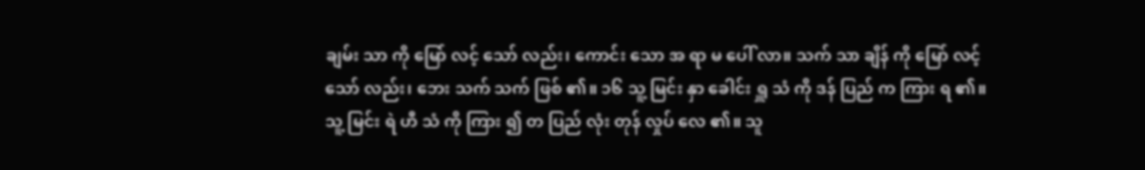ချမ်း သာ ကို မြော် လင့် သော် လည်း၊ ကောင်း သော အ ရာ မ ပေါ် လာ။ သက် သာ ချိန် ကို မြော် လင့် သော် လည်း၊ ဘေး သက် သက် ဖြစ် ၏။ ၁၆ သူ့ မြင်း နှာ ခေါင်း ရှူ သံ ကို ဒန် ပြည် က ကြား ရ ၏။ သူ့ မြင်း ရဲ ဟီ သံ ကို ကြား ၍ တ ပြည် လုံး တုန် လှုပ် လေ ၏။ သူ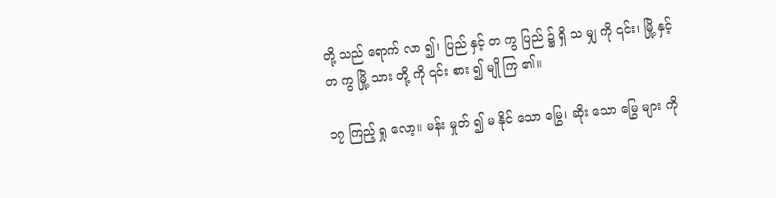တို့ သည် ရောက် လာ ၍၊ ပြည် နှင့် တ ကွ ပြည် ၌ ရှိ သ မျှ ကို ၎င်း၊ မြို့ နှင့် တ ကွ မြို့ သား တို့ ကို ၎င်း စား ၍ မျို ကြ ၏။

၁၇ ကြည့် ရှု လော့။ မန်း မှုတ် ၍ မ နိုင် သော မြွေ၊ ဆိုး သော မြွေ များ ကို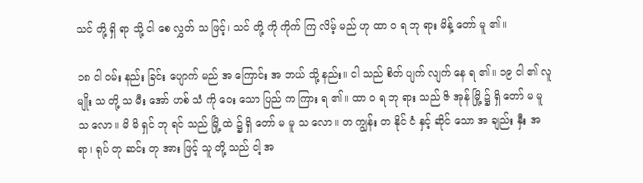သင် တို့ ရှိ ရာ သို့ ငါ စေ လွှတ် သ ဖြင့်၊ သင် တို့ ကို ကိုက် ကြ လိမ့် မည် ဟု ထာ ဝ ရ ဘု ရား မိန့် တော် မူ ၏။

၁၈ ငါ ဝမ်း နည်း ခြင်း ပျောက် မည် အ ကြောင်း အ ဘယ် သို့ နည်း။ ငါ သည် စိတ် ပျက် လျက် နေ ရ ၏။ ၁၉ ငါ ၏ လူ မျိုး သ တို့ သ မီး အော် ဟစ် သံ ကို ဝေး သော ပြည် က ကြား ရ ၏။ ထာ ဝ ရ ဘု ရား သည် ဇိ အုန် မြို့ ၌ ရှိ တော် မ မူ သ လော။ မိ မိ ရှင် ဘု ရင် သည် မြို့ ထဲ ၌ ရှိ တော် မ မူ သ လော။ တ ကျွန်း တ နိုင် ငံ နှင့် ဆိုင် သော အ ချည်း နှီး အ ရာ၊ ရုပ် တု ဆင်း တု အား ဖြင့် သူ တို့ သည် ငါ့ အ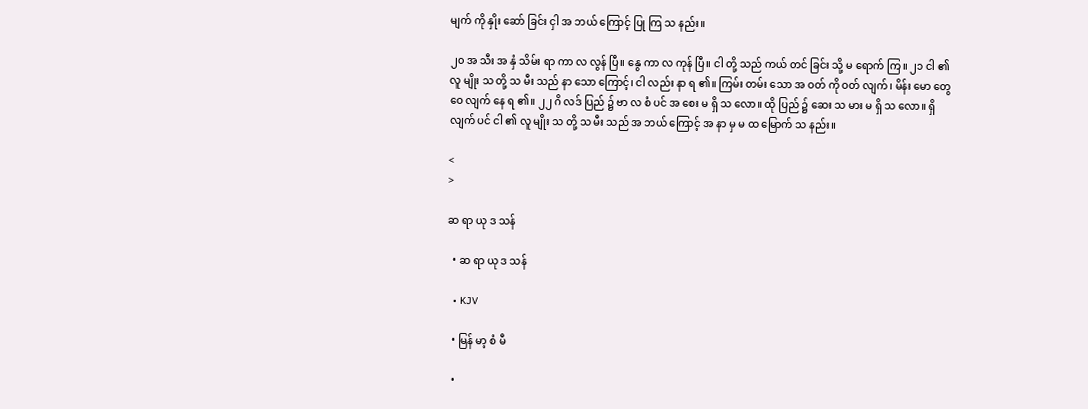မျက် ကို နှိုး ဆော် ခြင်း ငှါ အ ဘယ် ကြောင့် ပြု ကြ သ နည်း။

၂၀ အ သီး အ နှံ သိမ်း ရာ ကာ လ လွန် ပြီ။ နွေ ကာ လ ကုန် ပြီ။ ငါ တို့ သည် ကယ် တင် ခြင်း သို့ မ ရောက် ကြ။ ၂၁ ငါ ၏ လူ မျိုး သ တို့ သ မီး သည် နာ သော ကြောင့်၊ ငါ လည်း နာ ရ ၏။ ကြမ်း တမ်း သော အ ဝတ် ကို ဝတ် လျက်၊ မိန်း မော တွေ ဝေ လျက် နေ ရ ၏။ ၂၂ ဂိ လဒ် ပြည် ၌ ဗာ လ စံ ပင် အ စေး မ ရှိ သ လော။ ထို ပြည် ၌ ဆေး သ မား မ ရှိ သ လော။ ရှိ လျက် ပင် ငါ ၏ လူ မျိုး သ တို့ သ မီး သည် အ ဘယ် ကြောင့် အ နာ မှ မ ထ မြောက် သ နည်း။

<
>

ဆ ရာ ယု ဒ သန်

  • ဆ ရာ ယု ဒ သန်

  • KJV

  • မြန် မာ့ စံ မီ

  •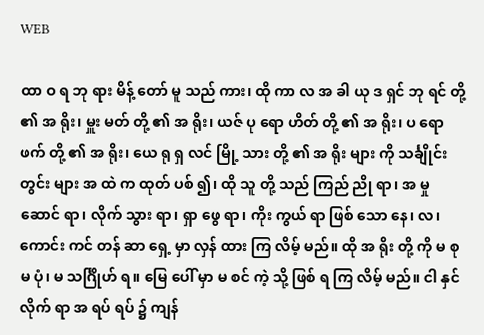WEB

ထာ ဝ ရ ဘု ရား မိန့် တော် မူ သည် ကား၊ ထို ကာ လ အ ခါ ယု ဒ ရှင် ဘု ရင် တို့ ၏ အ ရိုး၊ မှူး မတ် တို့ ၏ အ ရိုး၊ ယဇ် ပု ရော ဟိတ် တို့ ၏ အ ရိုး၊ ပ ရော ဖက် တို့ ၏ အ ရိုး၊ ယေ ရု ရှ လင် မြို့ သား တို့ ၏ အ ရိုး များ ကို သင်္ချိုင်း တွင်း များ အ ထဲ က ထုတ် ပစ် ၍၊ ထို သူ တို့ သည် ကြည် ညို ရာ၊ အ မှု ဆောင် ရာ၊ လိုက် သွား ရာ၊ ရှာ ဖွေ ရာ၊ ကိုး ကွယ် ရာ ဖြစ် သော နေ၊ လ၊ ကောင်း ကင် တန် ဆာ ရှေ့ မှာ လှန် ထား ကြ လိမ့် မည်။ ထို အ ရိုး တို့ ကို မ စု မ ပုံ၊ မ သင်္ဂြိုဟ် ရ။ မြေ ပေါ် မှာ မ စင် ကဲ့ သို့ ဖြစ် ရ ကြ လိမ့် မည်။ ငါ နှင် လိုက် ရာ အ ရပ် ရပ် ၌ ကျန်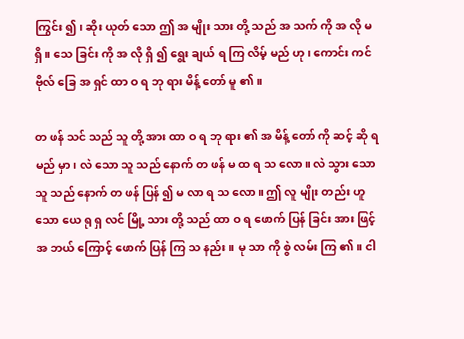ကြွင်း ၍၊ ဆိုး ယုတ် သော ဤ အ မျိုး သား တို့ သည် အ သက် ကို အ လို မ ရှိ။ သေ ခြင်း ကို အ လို ရှိ ၍ ရွေး ချယ် ရ ကြ လိမ့် မည် ဟု၊ ကောင်း ကင် ဗိုလ် ခြေ အ ရှင် ထာ ဝ ရ ဘု ရား မိန့် တော် မူ ၏။

တ ဖန် သင် သည် သူ တို့ အား ထာ ဝ ရ ဘု ရား ၏ အ မိန့် တော် ကို ဆင့် ဆို ရ မည် မှာ၊ လဲ သော သူ သည် နောက် တ ဖန် မ ထ ရ သ လော။ လဲ သွား သော သူ သည် နောက် တ ဖန် ပြန် ၍ မ လာ ရ သ လော။ ဤ လူ မျိုး တည်း ဟူ သော ယေ ရု ရှ လင် မြို့ သား တို့ သည် ထာ ဝ ရ ဖောက် ပြန် ခြင်း အား ဖြင့် အ ဘယ် ကြောင့် ဖောက် ပြန် ကြ သ နည်း။ မု သာ ကို စွဲ လမ်း ကြ ၏။ ငါ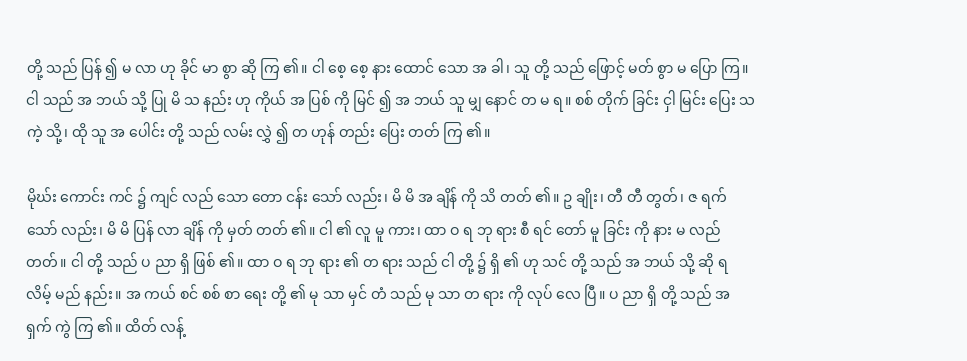တို့ သည် ပြန် ၍ မ လာ ဟု ခိုင် မာ စွာ ဆို ကြ ၏။ ငါ စေ့ စေ့ နား ထောင် သော အ ခါ၊ သူ တို့ သည် ဖြောင့် မတ် စွာ မ ပြော ကြ။ ငါ သည် အ ဘယ် သို့ ပြု မိ သ နည်း ဟု ကိုယ် အ ပြစ် ကို မြင် ၍ အ ဘယ် သူ မျှ နောင် တ မ ရ။ စစ် တိုက် ခြင်း ငှါ မြင်း ပြေး သ ကဲ့ သို့၊ ထို သူ အ ပေါင်း တို့ သည် လမ်း လွှဲ ၍ တ ဟုန် တည်း ပြေး တတ် ကြ ၏။

မိုဃ်း ကောင်း ကင် ၌ ကျင် လည် သော တော ငန်း သော် လည်း၊ မိ မိ အ ချိန် ကို သိ တတ် ၏။ ဥ ချိုး၊ တီ တီ တွတ်၊ ဇ ရက် သော် လည်း၊ မိ မိ ပြန် လာ ချိန် ကို မှတ် တတ် ၏။ ငါ ၏ လူ မူ ကား၊ ထာ ဝ ရ ဘု ရား စီ ရင် တော် မူ ခြင်း ကို နား မ လည် တတ်။ ငါ တို့ သည် ပ ညာ ရှိ ဖြစ် ၏။ ထာ ဝ ရ ဘု ရား ၏ တ ရား သည် ငါ တို့ ၌ ရှိ ၏ ဟု သင် တို့ သည် အ ဘယ် သို့ ဆို ရ လိမ့် မည် နည်း။ အ ကယ် စင် စစ် စာ ရေး တို့ ၏ မု သာ မှင် တံ သည် မု သာ တ ရား ကို လုပ် လေ ပြီ။ ပ ညာ ရှိ တို့ သည် အ ရှက် ကွဲ ကြ ၏။ ထိတ် လန့်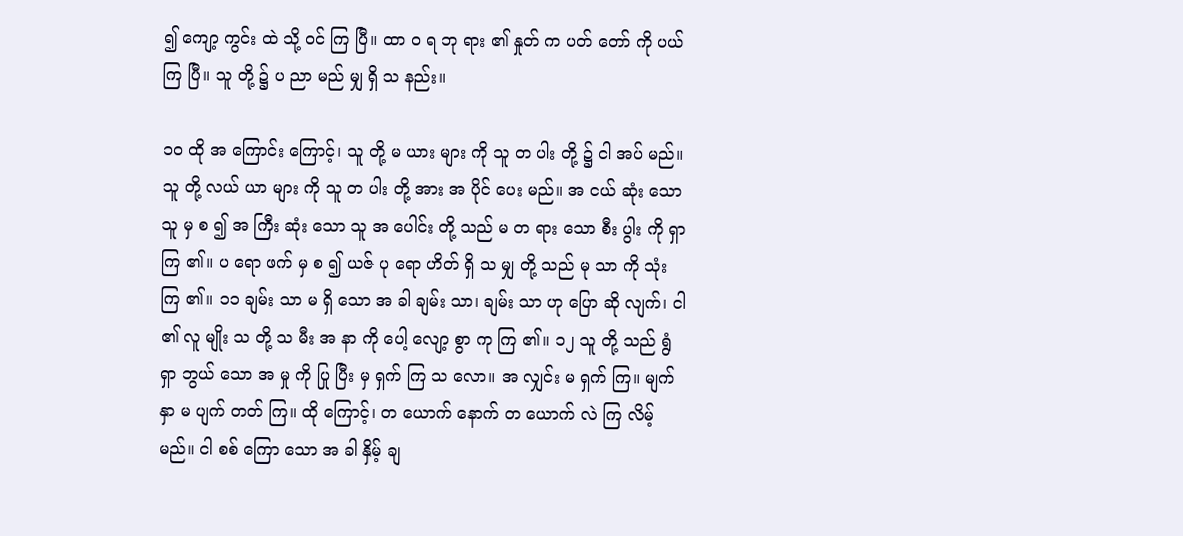၍ ကျော့ ကွင်း ထဲ သို့ ဝင် ကြ ပြီ။ ထာ ဝ ရ ဘု ရား ၏ နှုတ် က ပတ် တော် ကို ပယ် ကြ ပြီ။ သူ တို့ ၌ ပ ညာ မည် မျှ ရှိ သ နည်း။

၁၀ ထို အ ကြောင်း ကြောင့်၊ သူ တို့ မ ယား များ ကို သူ တ ပါး တို့ ၌ ငါ အပ် မည်။ သူ တို့ လယ် ယာ များ ကို သူ တ ပါး တို့ အား အ ပိုင် ပေး မည်။ အ ငယ် ဆုံး သော သူ မှ စ ၍ အ ကြီး ဆုံး သော သူ အ ပေါင်း တို့ သည် မ တ ရား သော စီး ပွါး ကို ရှာ ကြ ၏။ ပ ရော ဖက် မှ စ ၍ ယဇ် ပု ရော ဟိတ် ရှိ သ မျှ တို့ သည် မု သာ ကို သုံး ကြ ၏။ ၁၁ ချမ်း သာ မ ရှိ သော အ ခါ ချမ်း သာ၊ ချမ်း သာ ဟု ပြော ဆို လျက်၊ ငါ ၏ လူ မျိုး သ တို့ သ မီး အ နာ ကို ပေါ့ လျော့ စွာ ကု ကြ ၏။ ၁၂ သူ တို့ သည် ရွံ ရှာ ဘွယ် သော အ မှု ကို ပြု ပြီး မှ ရှက် ကြ သ လော။ အ လျှင်း မ ရှက် ကြ။ မျက် နှာ မ ပျက် တတ် ကြ။ ထို ကြောင့်၊ တ ယောက် နောက် တ ယောက် လဲ ကြ လိမ့် မည်။ ငါ စစ် ကြော သော အ ခါ နှိမ့် ချ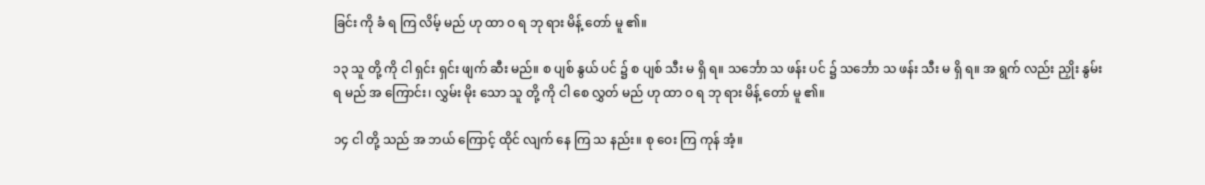ခြင်း ကို ခံ ရ ကြ လိမ့် မည် ဟု ထာ ဝ ရ ဘု ရား မိန့် တော် မူ ၏။

၁၃ သူ တို့ ကို ငါ ရှင်း ရှင်း ဖျက် ဆီး မည်။ စ ပျစ် နွယ် ပင် ၌ စ ပျစ် သီး မ ရှိ ရ။ သင်္ဘော သ ဖန်း ပင် ၌ သင်္ဘော သ ဖန်း သီး မ ရှိ ရ။ အ ရွက် လည်း ညှိုး နွမ်း ရ မည် အ ကြောင်း၊ လွှမ်း မိုး သော သူ တို့ ကို ငါ စေ လွှတ် မည် ဟု ထာ ဝ ရ ဘု ရား မိန့် တော် မူ ၏။

၁၄ ငါ တို့ သည် အ ဘယ် ကြောင့် ထိုင် လျက် နေ ကြ သ နည်း။ စု ဝေး ကြ ကုန် အံ့။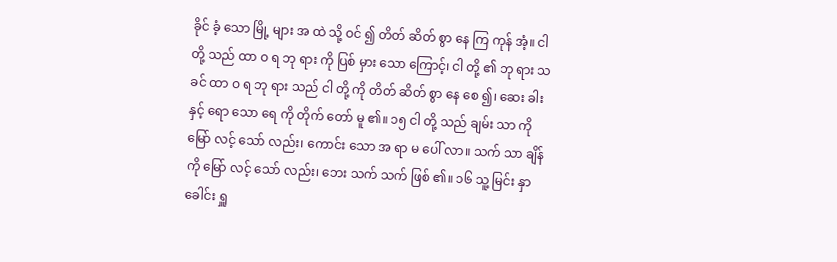ခိုင် ခံ့ သော မြို့ များ အ ထဲ သို့ ဝင် ၍ တိတ် ဆိတ် စွာ နေ ကြ ကုန် အံ့။ ငါ တို့ သည် ထာ ဝ ရ ဘု ရား ကို ပြစ် မှား သော ကြောင့်၊ ငါ တို့ ၏ ဘု ရား သ ခင် ထာ ဝ ရ ဘု ရား သည် ငါ တို့ ကို တိတ် ဆိတ် စွာ နေ စေ ၍၊ ဆေး ခါး နှင့် ရော သော ရေ ကို တိုက် တော် မူ ၏။ ၁၅ ငါ တို့ သည် ချမ်း သာ ကို မြော် လင့် သော် လည်း၊ ကောင်း သော အ ရာ မ ပေါ် လာ။ သက် သာ ချိန် ကို မြော် လင့် သော် လည်း၊ ဘေး သက် သက် ဖြစ် ၏။ ၁၆ သူ့ မြင်း နှာ ခေါင်း ရှူ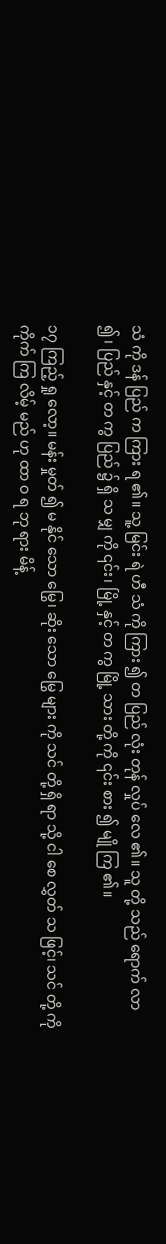သံ ကို ဒန် ပြည် က ကြား ရ ၏။ သူ့ မြင်း ရဲ ဟီ သံ ကို ကြား ၍ တ ပြည် လုံး တုန် လှုပ် လေ ၏။ သူ တို့ သည် ရောက် လာ ၍၊ ပြည် နှင့် တ ကွ ပြည် ၌ ရှိ သ မျှ ကို ၎င်း၊ မြို့ နှင့် တ ကွ မြို့ သား တို့ ကို ၎င်း စား ၍ မျို ကြ ၏။

၁၇ ကြည့် ရှု လော့။ မန်း မှုတ် ၍ မ နိုင် သော မြွေ၊ ဆိုး သော မြွေ များ ကို သင် တို့ ရှိ ရာ သို့ ငါ စေ လွှတ် သ ဖြင့်၊ သင် တို့ ကို ကိုက် ကြ လိမ့် မည် ဟု ထာ ဝ ရ ဘု ရား မိန့်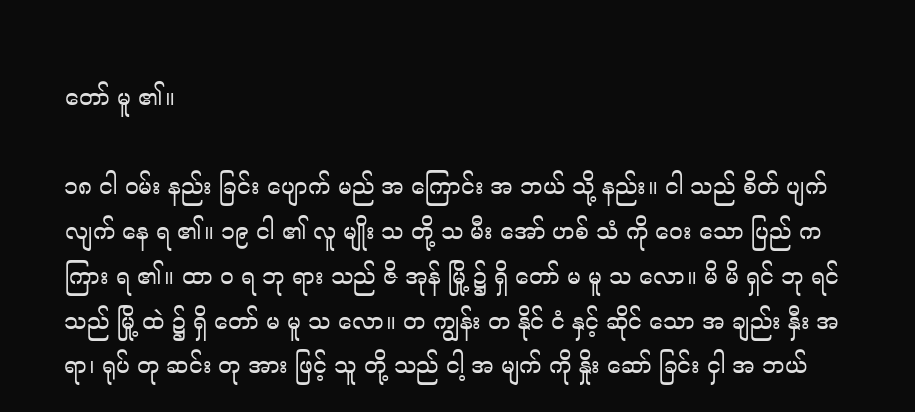တော် မူ ၏။

၁၈ ငါ ဝမ်း နည်း ခြင်း ပျောက် မည် အ ကြောင်း အ ဘယ် သို့ နည်း။ ငါ သည် စိတ် ပျက် လျက် နေ ရ ၏။ ၁၉ ငါ ၏ လူ မျိုး သ တို့ သ မီး အော် ဟစ် သံ ကို ဝေး သော ပြည် က ကြား ရ ၏။ ထာ ဝ ရ ဘု ရား သည် ဇိ အုန် မြို့ ၌ ရှိ တော် မ မူ သ လော။ မိ မိ ရှင် ဘု ရင် သည် မြို့ ထဲ ၌ ရှိ တော် မ မူ သ လော။ တ ကျွန်း တ နိုင် ငံ နှင့် ဆိုင် သော အ ချည်း နှီး အ ရာ၊ ရုပ် တု ဆင်း တု အား ဖြင့် သူ တို့ သည် ငါ့ အ မျက် ကို နှိုး ဆော် ခြင်း ငှါ အ ဘယ်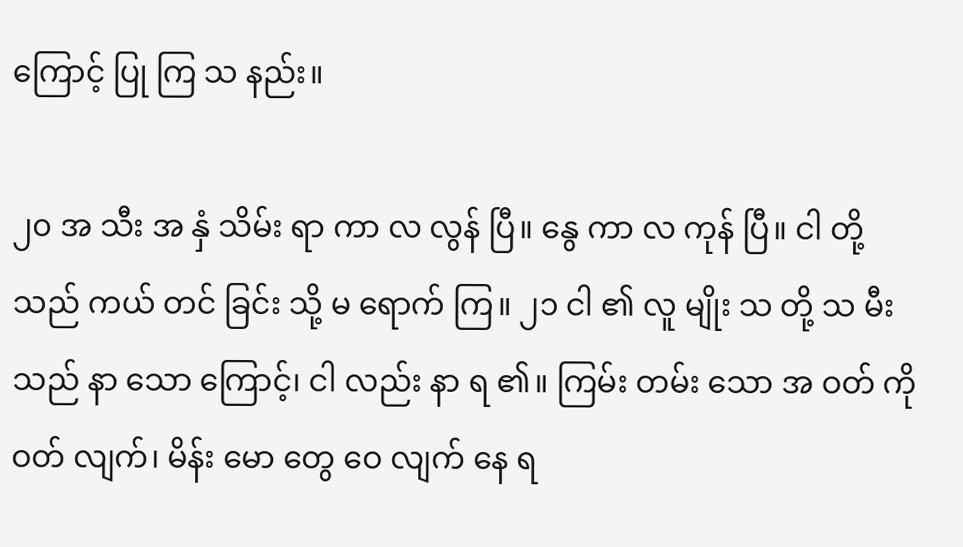ကြောင့် ပြု ကြ သ နည်း။

၂၀ အ သီး အ နှံ သိမ်း ရာ ကာ လ လွန် ပြီ။ နွေ ကာ လ ကုန် ပြီ။ ငါ တို့ သည် ကယ် တင် ခြင်း သို့ မ ရောက် ကြ။ ၂၁ ငါ ၏ လူ မျိုး သ တို့ သ မီး သည် နာ သော ကြောင့်၊ ငါ လည်း နာ ရ ၏။ ကြမ်း တမ်း သော အ ဝတ် ကို ဝတ် လျက်၊ မိန်း မော တွေ ဝေ လျက် နေ ရ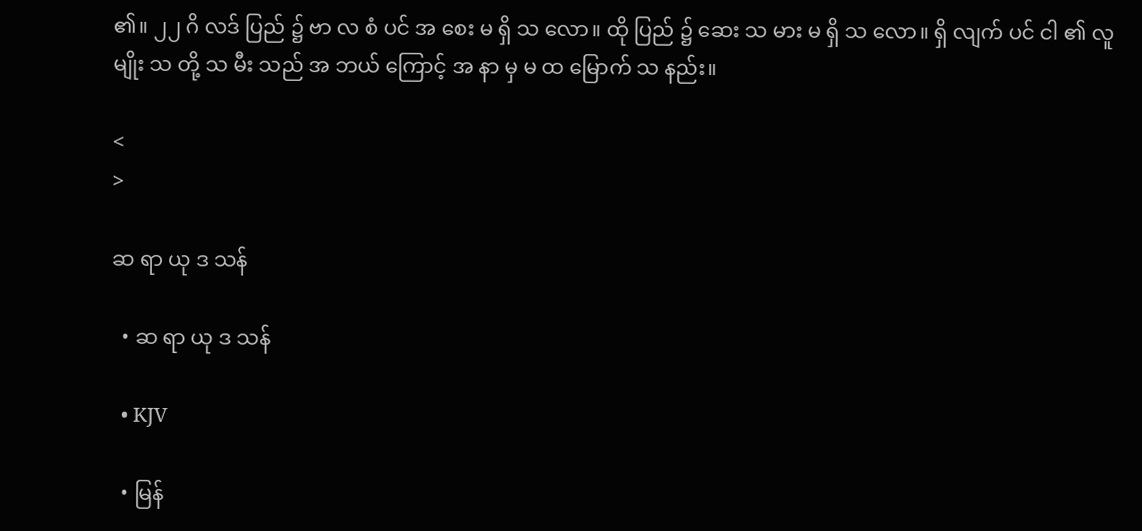၏။ ၂၂ ဂိ လဒ် ပြည် ၌ ဗာ လ စံ ပင် အ စေး မ ရှိ သ လော။ ထို ပြည် ၌ ဆေး သ မား မ ရှိ သ လော။ ရှိ လျက် ပင် ငါ ၏ လူ မျိုး သ တို့ သ မီး သည် အ ဘယ် ကြောင့် အ နာ မှ မ ထ မြောက် သ နည်း။

<
>

ဆ ရာ ယု ဒ သန်

  • ဆ ရာ ယု ဒ သန်

  • KJV

  • မြန်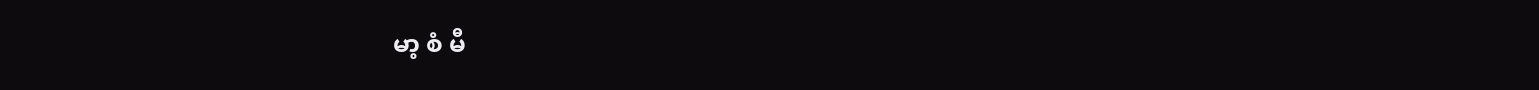မာ့ စံ မီ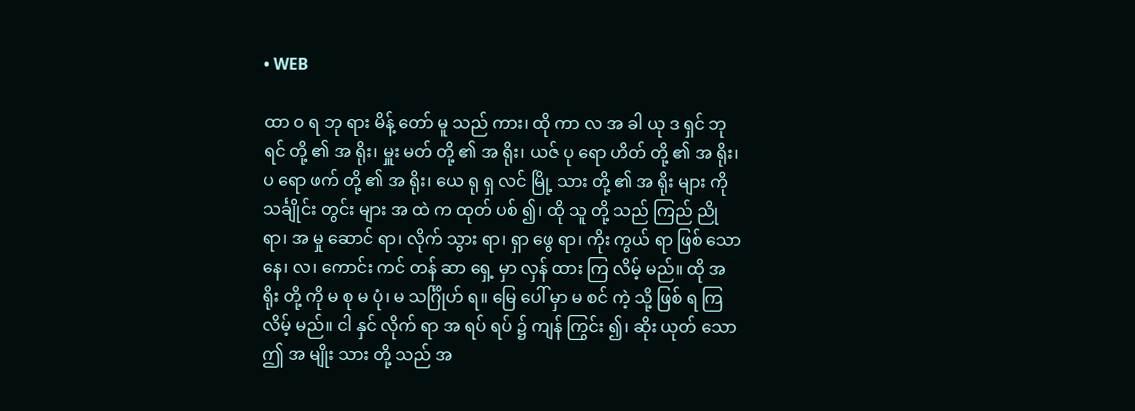• WEB

ထာ ဝ ရ ဘု ရား မိန့် တော် မူ သည် ကား၊ ထို ကာ လ အ ခါ ယု ဒ ရှင် ဘု ရင် တို့ ၏ အ ရိုး၊ မှူး မတ် တို့ ၏ အ ရိုး၊ ယဇ် ပု ရော ဟိတ် တို့ ၏ အ ရိုး၊ ပ ရော ဖက် တို့ ၏ အ ရိုး၊ ယေ ရု ရှ လင် မြို့ သား တို့ ၏ အ ရိုး များ ကို သင်္ချိုင်း တွင်း များ အ ထဲ က ထုတ် ပစ် ၍၊ ထို သူ တို့ သည် ကြည် ညို ရာ၊ အ မှု ဆောင် ရာ၊ လိုက် သွား ရာ၊ ရှာ ဖွေ ရာ၊ ကိုး ကွယ် ရာ ဖြစ် သော နေ၊ လ၊ ကောင်း ကင် တန် ဆာ ရှေ့ မှာ လှန် ထား ကြ လိမ့် မည်။ ထို အ ရိုး တို့ ကို မ စု မ ပုံ၊ မ သင်္ဂြိုဟ် ရ။ မြေ ပေါ် မှာ မ စင် ကဲ့ သို့ ဖြစ် ရ ကြ လိမ့် မည်။ ငါ နှင် လိုက် ရာ အ ရပ် ရပ် ၌ ကျန် ကြွင်း ၍၊ ဆိုး ယုတ် သော ဤ အ မျိုး သား တို့ သည် အ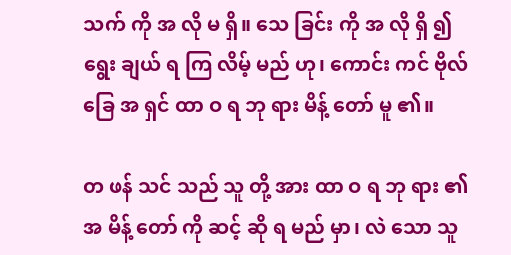သက် ကို အ လို မ ရှိ။ သေ ခြင်း ကို အ လို ရှိ ၍ ရွေး ချယ် ရ ကြ လိမ့် မည် ဟု၊ ကောင်း ကင် ဗိုလ် ခြေ အ ရှင် ထာ ဝ ရ ဘု ရား မိန့် တော် မူ ၏။

တ ဖန် သင် သည် သူ တို့ အား ထာ ဝ ရ ဘု ရား ၏ အ မိန့် တော် ကို ဆင့် ဆို ရ မည် မှာ၊ လဲ သော သူ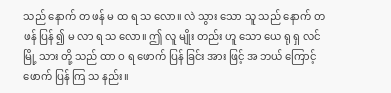သည် နောက် တ ဖန် မ ထ ရ သ လော။ လဲ သွား သော သူ သည် နောက် တ ဖန် ပြန် ၍ မ လာ ရ သ လော။ ဤ လူ မျိုး တည်း ဟူ သော ယေ ရု ရှ လင် မြို့ သား တို့ သည် ထာ ဝ ရ ဖောက် ပြန် ခြင်း အား ဖြင့် အ ဘယ် ကြောင့် ဖောက် ပြန် ကြ သ နည်း။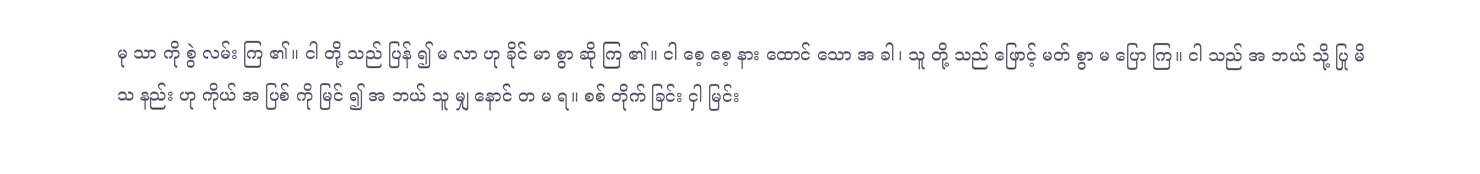မု သာ ကို စွဲ လမ်း ကြ ၏။ ငါ တို့ သည် ပြန် ၍ မ လာ ဟု ခိုင် မာ စွာ ဆို ကြ ၏။ ငါ စေ့ စေ့ နား ထောင် သော အ ခါ၊ သူ တို့ သည် ဖြောင့် မတ် စွာ မ ပြော ကြ။ ငါ သည် အ ဘယ် သို့ ပြု မိ သ နည်း ဟု ကိုယ် အ ပြစ် ကို မြင် ၍ အ ဘယ် သူ မျှ နောင် တ မ ရ။ စစ် တိုက် ခြင်း ငှါ မြင်း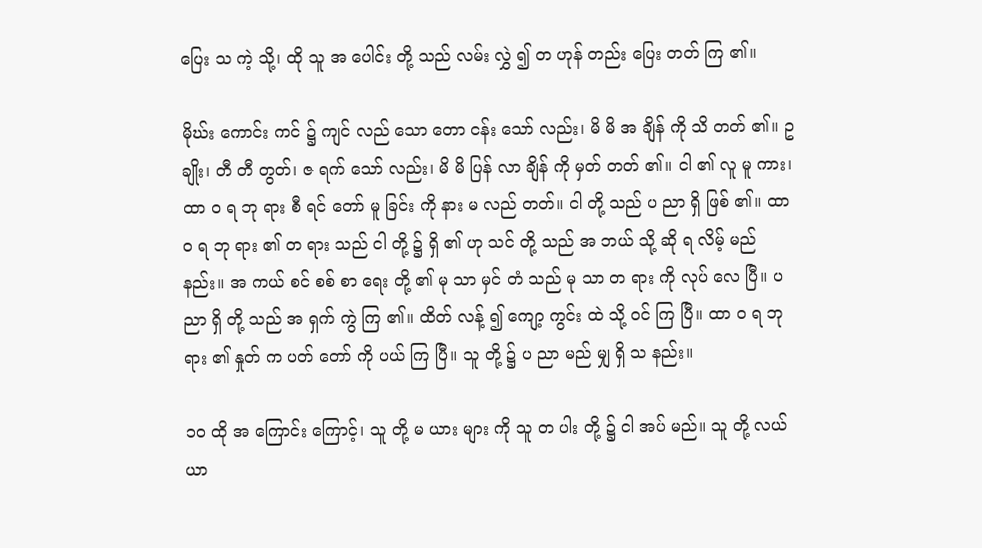ပြေး သ ကဲ့ သို့၊ ထို သူ အ ပေါင်း တို့ သည် လမ်း လွှဲ ၍ တ ဟုန် တည်း ပြေး တတ် ကြ ၏။

မိုဃ်း ကောင်း ကင် ၌ ကျင် လည် သော တော ငန်း သော် လည်း၊ မိ မိ အ ချိန် ကို သိ တတ် ၏။ ဥ ချိုး၊ တီ တီ တွတ်၊ ဇ ရက် သော် လည်း၊ မိ မိ ပြန် လာ ချိန် ကို မှတ် တတ် ၏။ ငါ ၏ လူ မူ ကား၊ ထာ ဝ ရ ဘု ရား စီ ရင် တော် မူ ခြင်း ကို နား မ လည် တတ်။ ငါ တို့ သည် ပ ညာ ရှိ ဖြစ် ၏။ ထာ ဝ ရ ဘု ရား ၏ တ ရား သည် ငါ တို့ ၌ ရှိ ၏ ဟု သင် တို့ သည် အ ဘယ် သို့ ဆို ရ လိမ့် မည် နည်း။ အ ကယ် စင် စစ် စာ ရေး တို့ ၏ မု သာ မှင် တံ သည် မု သာ တ ရား ကို လုပ် လေ ပြီ။ ပ ညာ ရှိ တို့ သည် အ ရှက် ကွဲ ကြ ၏။ ထိတ် လန့် ၍ ကျော့ ကွင်း ထဲ သို့ ဝင် ကြ ပြီ။ ထာ ဝ ရ ဘု ရား ၏ နှုတ် က ပတ် တော် ကို ပယ် ကြ ပြီ။ သူ တို့ ၌ ပ ညာ မည် မျှ ရှိ သ နည်း။

၁၀ ထို အ ကြောင်း ကြောင့်၊ သူ တို့ မ ယား များ ကို သူ တ ပါး တို့ ၌ ငါ အပ် မည်။ သူ တို့ လယ် ယာ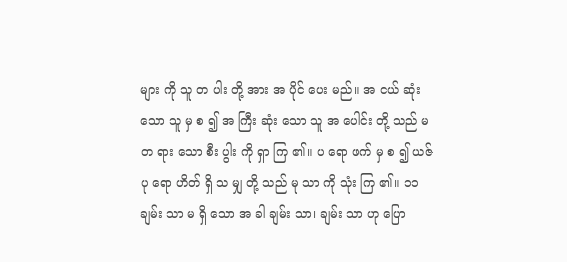များ ကို သူ တ ပါး တို့ အား အ ပိုင် ပေး မည်။ အ ငယ် ဆုံး သော သူ မှ စ ၍ အ ကြီး ဆုံး သော သူ အ ပေါင်း တို့ သည် မ တ ရား သော စီး ပွါး ကို ရှာ ကြ ၏။ ပ ရော ဖက် မှ စ ၍ ယဇ် ပု ရော ဟိတ် ရှိ သ မျှ တို့ သည် မု သာ ကို သုံး ကြ ၏။ ၁၁ ချမ်း သာ မ ရှိ သော အ ခါ ချမ်း သာ၊ ချမ်း သာ ဟု ပြော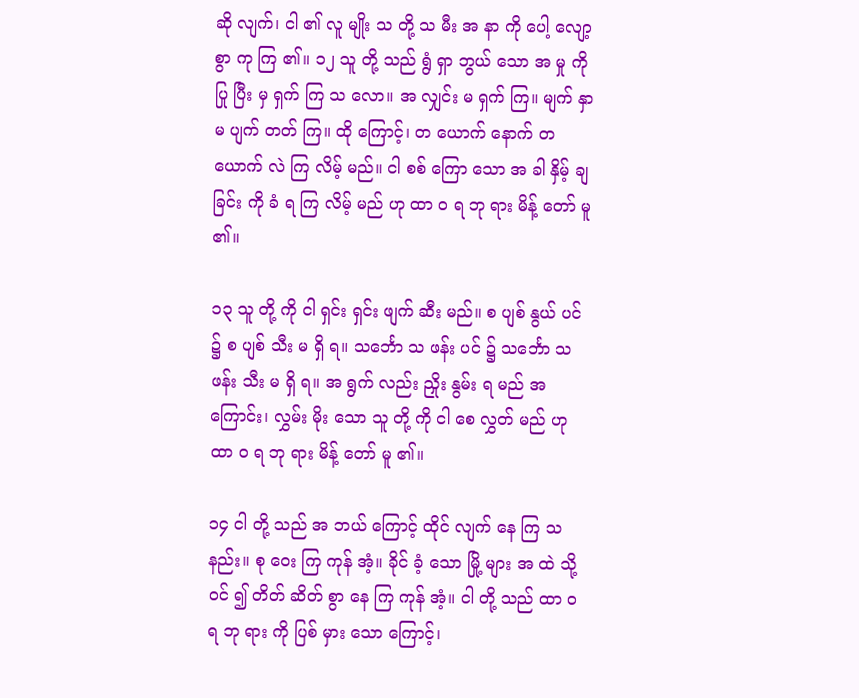ဆို လျက်၊ ငါ ၏ လူ မျိုး သ တို့ သ မီး အ နာ ကို ပေါ့ လျော့ စွာ ကု ကြ ၏။ ၁၂ သူ တို့ သည် ရွံ ရှာ ဘွယ် သော အ မှု ကို ပြု ပြီး မှ ရှက် ကြ သ လော။ အ လျှင်း မ ရှက် ကြ။ မျက် နှာ မ ပျက် တတ် ကြ။ ထို ကြောင့်၊ တ ယောက် နောက် တ ယောက် လဲ ကြ လိမ့် မည်။ ငါ စစ် ကြော သော အ ခါ နှိမ့် ချ ခြင်း ကို ခံ ရ ကြ လိမ့် မည် ဟု ထာ ဝ ရ ဘု ရား မိန့် တော် မူ ၏။

၁၃ သူ တို့ ကို ငါ ရှင်း ရှင်း ဖျက် ဆီး မည်။ စ ပျစ် နွယ် ပင် ၌ စ ပျစ် သီး မ ရှိ ရ။ သင်္ဘော သ ဖန်း ပင် ၌ သင်္ဘော သ ဖန်း သီး မ ရှိ ရ။ အ ရွက် လည်း ညှိုး နွမ်း ရ မည် အ ကြောင်း၊ လွှမ်း မိုး သော သူ တို့ ကို ငါ စေ လွှတ် မည် ဟု ထာ ဝ ရ ဘု ရား မိန့် တော် မူ ၏။

၁၄ ငါ တို့ သည် အ ဘယ် ကြောင့် ထိုင် လျက် နေ ကြ သ နည်း။ စု ဝေး ကြ ကုန် အံ့။ ခိုင် ခံ့ သော မြို့ များ အ ထဲ သို့ ဝင် ၍ တိတ် ဆိတ် စွာ နေ ကြ ကုန် အံ့။ ငါ တို့ သည် ထာ ဝ ရ ဘု ရား ကို ပြစ် မှား သော ကြောင့်၊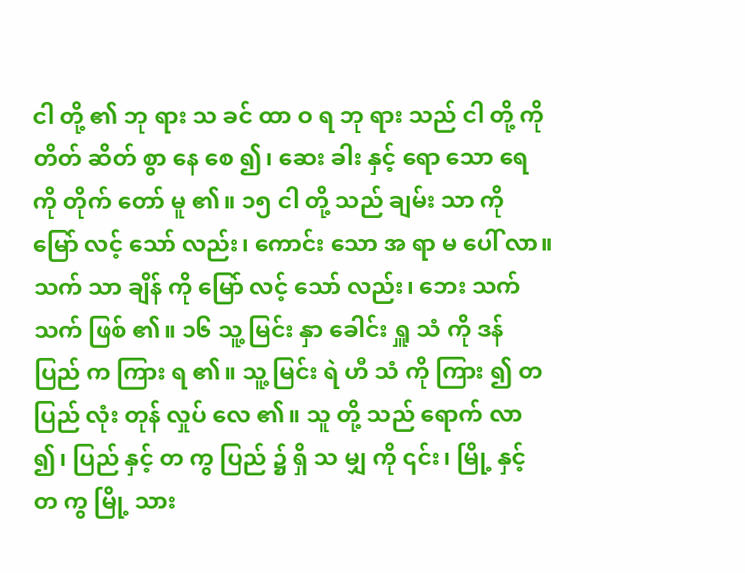ငါ တို့ ၏ ဘု ရား သ ခင် ထာ ဝ ရ ဘု ရား သည် ငါ တို့ ကို တိတ် ဆိတ် စွာ နေ စေ ၍၊ ဆေး ခါး နှင့် ရော သော ရေ ကို တိုက် တော် မူ ၏။ ၁၅ ငါ တို့ သည် ချမ်း သာ ကို မြော် လင့် သော် လည်း၊ ကောင်း သော အ ရာ မ ပေါ် လာ။ သက် သာ ချိန် ကို မြော် လင့် သော် လည်း၊ ဘေး သက် သက် ဖြစ် ၏။ ၁၆ သူ့ မြင်း နှာ ခေါင်း ရှူ သံ ကို ဒန် ပြည် က ကြား ရ ၏။ သူ့ မြင်း ရဲ ဟီ သံ ကို ကြား ၍ တ ပြည် လုံး တုန် လှုပ် လေ ၏။ သူ တို့ သည် ရောက် လာ ၍၊ ပြည် နှင့် တ ကွ ပြည် ၌ ရှိ သ မျှ ကို ၎င်း၊ မြို့ နှင့် တ ကွ မြို့ သား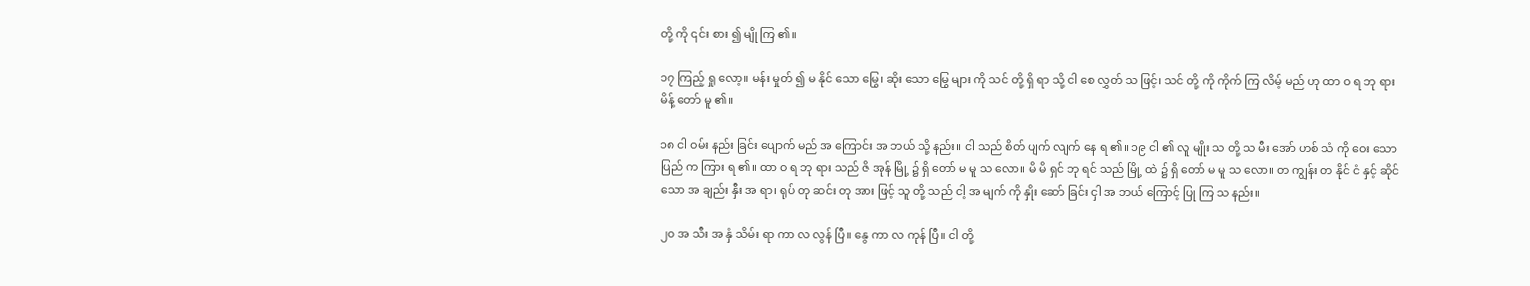တို့ ကို ၎င်း စား ၍ မျို ကြ ၏။

၁၇ ကြည့် ရှု လော့။ မန်း မှုတ် ၍ မ နိုင် သော မြွေ၊ ဆိုး သော မြွေ များ ကို သင် တို့ ရှိ ရာ သို့ ငါ စေ လွှတ် သ ဖြင့်၊ သင် တို့ ကို ကိုက် ကြ လိမ့် မည် ဟု ထာ ဝ ရ ဘု ရား မိန့် တော် မူ ၏။

၁၈ ငါ ဝမ်း နည်း ခြင်း ပျောက် မည် အ ကြောင်း အ ဘယ် သို့ နည်း။ ငါ သည် စိတ် ပျက် လျက် နေ ရ ၏။ ၁၉ ငါ ၏ လူ မျိုး သ တို့ သ မီး အော် ဟစ် သံ ကို ဝေး သော ပြည် က ကြား ရ ၏။ ထာ ဝ ရ ဘု ရား သည် ဇိ အုန် မြို့ ၌ ရှိ တော် မ မူ သ လော။ မိ မိ ရှင် ဘု ရင် သည် မြို့ ထဲ ၌ ရှိ တော် မ မူ သ လော။ တ ကျွန်း တ နိုင် ငံ နှင့် ဆိုင် သော အ ချည်း နှီး အ ရာ၊ ရုပ် တု ဆင်း တု အား ဖြင့် သူ တို့ သည် ငါ့ အ မျက် ကို နှိုး ဆော် ခြင်း ငှါ အ ဘယ် ကြောင့် ပြု ကြ သ နည်း။

၂၀ အ သီး အ နှံ သိမ်း ရာ ကာ လ လွန် ပြီ။ နွေ ကာ လ ကုန် ပြီ။ ငါ တို့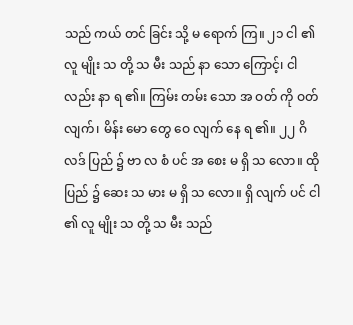သည် ကယ် တင် ခြင်း သို့ မ ရောက် ကြ။ ၂၁ ငါ ၏ လူ မျိုး သ တို့ သ မီး သည် နာ သော ကြောင့်၊ ငါ လည်း နာ ရ ၏။ ကြမ်း တမ်း သော အ ဝတ် ကို ဝတ် လျက်၊ မိန်း မော တွေ ဝေ လျက် နေ ရ ၏။ ၂၂ ဂိ လဒ် ပြည် ၌ ဗာ လ စံ ပင် အ စေး မ ရှိ သ လော။ ထို ပြည် ၌ ဆေး သ မား မ ရှိ သ လော။ ရှိ လျက် ပင် ငါ ၏ လူ မျိုး သ တို့ သ မီး သည်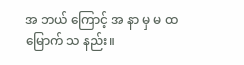အ ဘယ် ကြောင့် အ နာ မှ မ ထ မြောက် သ နည်း။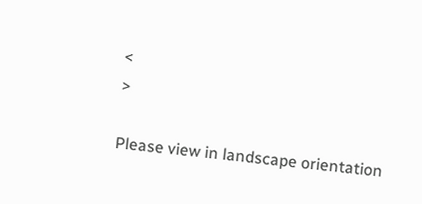<
>

Please view in landscape orientation